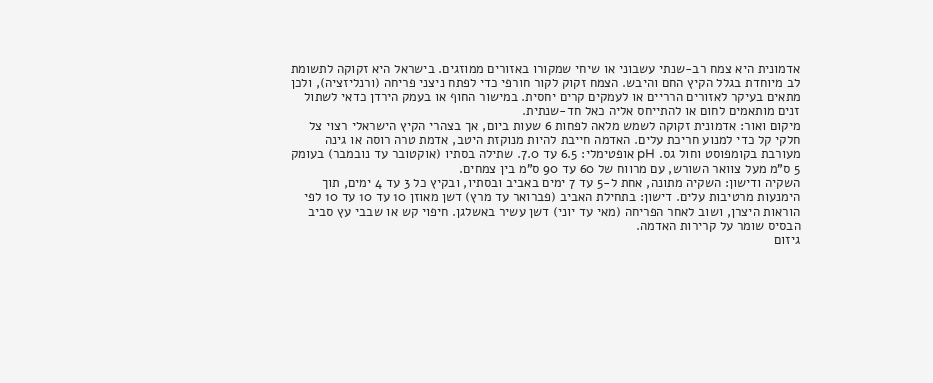אדמונית היא צמח רב-שנתי עשבוני או שיחי שמקורו באזורים ממוזגים. בישראל היא זקוקה לתשומת לב מיוחדת בגלל הקיץ החם והיבש. הצמח זקוק לקור חורפי כדי לפתח ניצני פריחה (ורנליזציה), ולכן מתאים בעיקר לאזורים הרריים או לעמקים קרים יחסית. במישור החוף או בעמק הירדן כדאי לשתול זנים מותאמים לחום או להתייחס אליה כאל חד-שנתית.
מיקום ואור: אדמונית זקוקה לשמש מלאה לפחות 6 שעות ביום, אך בצהרי הקיץ הישראלי רצוי צל חלקי קל כדי למנוע חריכת עלים. האדמה חייבת להיות מנוקזת היטב, אדמת טרה רוסה או גינה מעורבת בקומפוסט וחול גס. pH אופטימלי: 6.5 עד 7.0. שתילה בסתיו (אוקטובר עד נובמבר) בעומק 5 ס"מ מעל צוואר השורש, עם מרווח של 60 עד 90 ס"מ בין צמחים.
השקיה ודישון: השקיה מתונה, אחת ל-5 עד 7 ימים באביב ובסתיו, ובקיץ כל 3 עד 4 ימים, תוך הימנעות מרטיבות עלים. דישון: בתחילת האביב (פברואר עד מרץ) דשן מאוזן 10 עד 10 עד 10 לפי הוראות היצרן, ושוב לאחר הפריחה (מאי עד יוני) דשן עשיר באשלגן. חיפוי קש או שבבי עץ סביב הבסיס שומר על קרירות האדמה.
גיזום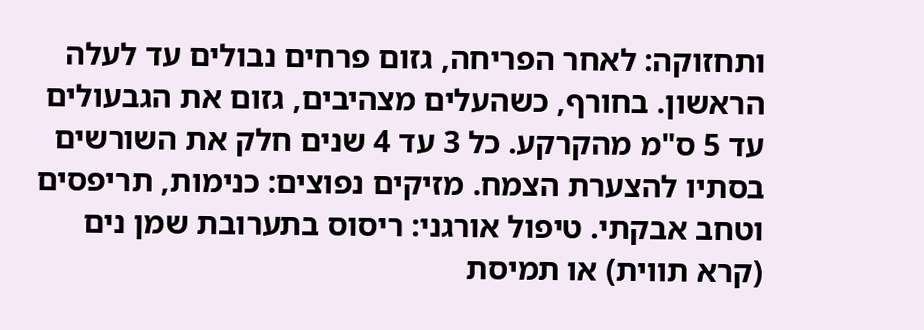ותחזוקה: לאחר הפריחה, גזום פרחים נבולים עד לעלה הראשון. בחורף, כשהעלים מצהיבים, גזום את הגבעולים עד 5 ס"מ מהקרקע. כל 3 עד 4 שנים חלק את השורשים בסתיו להצערת הצמח. מזיקים נפוצים: כנימות, תריפסים וטחב אבקתי. טיפול אורגני: ריסוס בתערובת שמן נים (קרא תווית) או תמיסת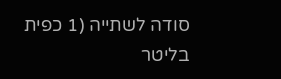סודה לשתייה (1 כפית בליטר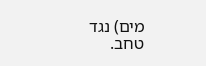מים) נגד טחב.